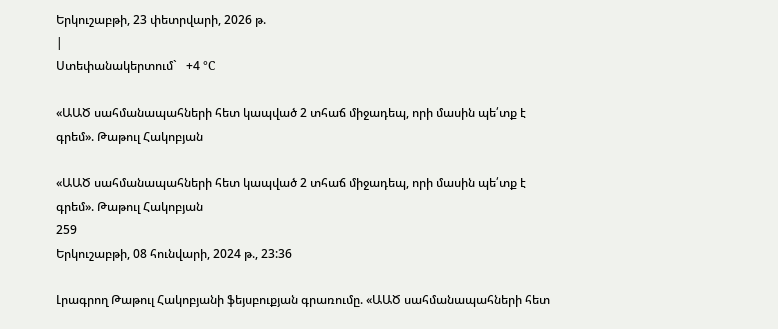Երկուշաբթի, 23 փետրվարի, 2026 թ.
|
Ստեփանակերտում`   +4 °C

«ԱԱԾ սահմանապահների հետ կապված 2 տհաճ միջադեպ, որի մասին պե՛տք է գրեմ». Թաթուլ Հակոբյան

«ԱԱԾ սահմանապահների հետ կապված 2 տհաճ միջադեպ, որի մասին պե՛տք է գրեմ». Թաթուլ Հակոբյան
259
Երկուշաբթի, 08 հունվարի, 2024 թ., 23:36

Լրագրող Թաթուլ Հակոբյանի ֆեյսբուքյան գրառումը. «ԱԱԾ սահմանապահների հետ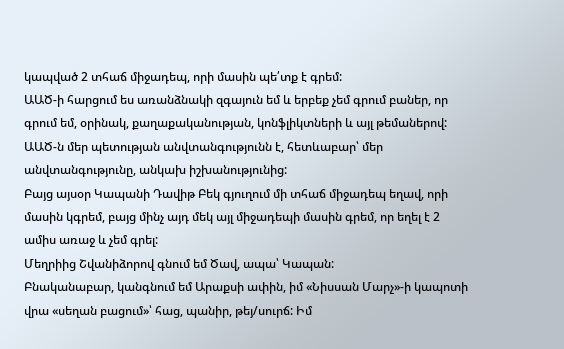կապված 2 տհաճ միջադեպ, որի մասին պե՛տք է գրեմ:
ԱԱԾ-ի հարցում ես առանձնակի զգայուն եմ և երբեք չեմ գրում բաներ, որ գրում եմ, օրինակ, քաղաքականության, կոնֆլիկտների և այլ թեմաներով: ԱԱԾ-ն մեր պետության անվտանգությունն է, հետևաբար՝ մեր անվտանգությունը, անկախ իշխանությունից:
Բայց այսօր Կապանի Դավիթ Բեկ գյուղում մի տհաճ միջադեպ եղավ, որի մասին կգրեմ, բայց մինչ այդ մեկ այլ միջադեպի մասին գրեմ, որ եղել է 2 ամիս առաջ և չեմ գրել:
Մեղրիից Շվանիձորով գնում եմ Ծավ, ապա՝ Կապան:
Բնականաբար, կանգնում եմ Արաքսի ափին, իմ «Նիսսան Մարչ»-ի կապոտի վրա «սեղան բացում»՝ հաց, պանիր, թեյ/սուրճ: Իմ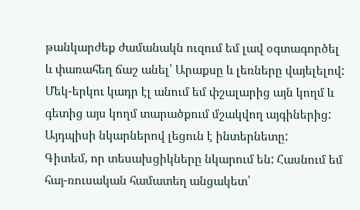թանկարժեք ժամանակն ուզում եմ լավ օգտագործել և փառահեղ ճաշ անել՝ Արաքսը և լեռները վայելելով:
Մեկ-երկու կադր էլ անում եմ փշալարից այն կողմ և գետից այս կողմ տարածքում մշակվող այգիներից: Այդպիսի նկարներով լեցուն է ինտերնետը:
Գիտեմ, որ տեսախցիկները նկարում են: Հասնում եմ հայ-ռուսական համատեղ անցակետ՝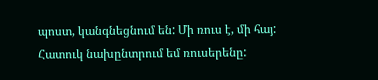պոստ, կանգնեցնում են: Մի ռուս է, մի հայ: Հատուկ նախընտրում եմ ռուսերենը: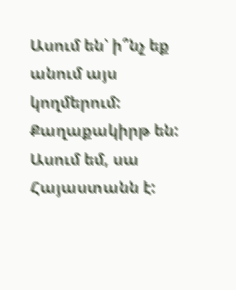Ասում են՝ ի՞նչ եք անում այս կողմերում: Քաղաքակիրթ են:
Ասում եմ, սա Հայաստանն է: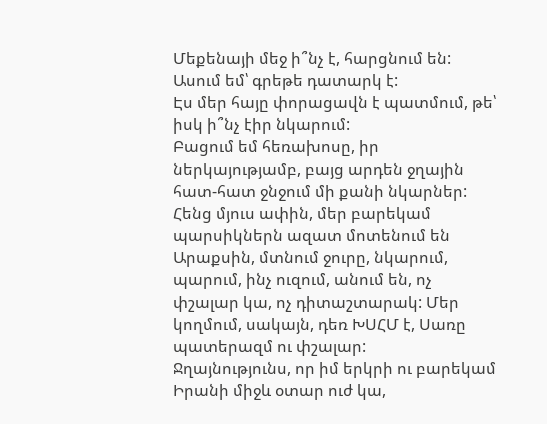Մեքենայի մեջ ի՞նչ է, հարցնում են:
Ասում եմ՝ գրեթե դատարկ է:
Էս մեր հայը փորացավն է պատմում, թե՝ իսկ ի՞նչ էիր նկարում:
Բացում եմ հեռախոսը, իր ներկայությամբ, բայց արդեն ջղային հատ-հատ ջնջում մի քանի նկարներ:
Հենց մյուս ափին, մեր բարեկամ պարսիկներն ազատ մոտենում են Արաքսին, մտնում ջուրը, նկարում, պարում, ինչ ուզում, անում են, ոչ փշալար կա, ոչ դիտաշտարակ: Մեր կողմում, սակայն, դեռ ԽՍՀՄ է, Սառը պատերազմ ու փշալար:
Ջղայնությունս, որ իմ երկրի ու բարեկամ Իրանի միջև օտար ուժ կա,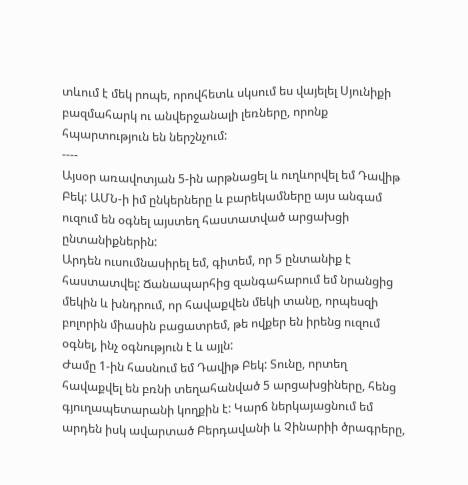տևում է մեկ րոպե, որովհետև սկսում ես վայելել Սյունիքի բազմահարկ ու անվերջանալի լեռները, որոնք հպարտություն են ներշնչում:
----
Այսօր առավոտյան 5-ին արթնացել և ուղևորվել եմ Դավիթ Բեկ: ԱՄՆ-ի իմ ընկերները և բարեկամները այս անգամ ուզում են օգնել այստեղ հաստատված արցախցի ընտանիքներին:
Արդեն ուսումնասիրել եմ, գիտեմ, որ 5 ընտանիք է հաստատվել: Ճանապարհից զանգահարում եմ նրանցից մեկին և խնդրում, որ հավաքվեն մեկի տանը, որպեսզի բոլորին միասին բացատրեմ, թե ովքեր են իրենց ուզում օգնել, ինչ օգնություն է և այլն:
Ժամը 1-ին հասնում եմ Դավիթ Բեկ: Տունը, որտեղ հավաքվել են բռնի տեղահանված 5 արցախցիները, հենց գյուղապետարանի կողքին է: Կարճ ներկայացնում եմ արդեն իսկ ավարտած Բերդավանի և Չինարիի ծրագրերը,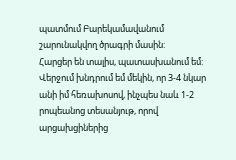պատմում Բարեկամավանում շարունակվող ծրագրի մասին:
Հարցեր են տալիս, պատասխանում եմ: Վերջում խնդրում եմ մեկին, որ 3-4 նկար անի իմ հեռախոսով, ինչպես նաև 1-2 րոպեանոց տեսանյութ, որով արցախցիներից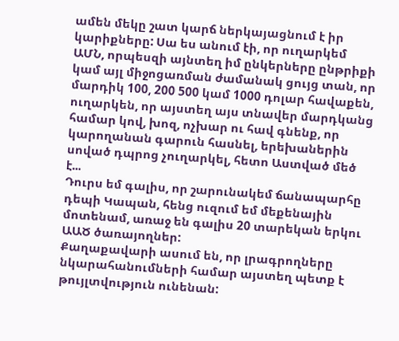ամեն մեկը շատ կարճ ներկայացնում է իր կարիքները: Սա ես անում էի, որ ուղարկեմ ԱՄՆ, որպեսզի այնտեղ իմ ընկերները ընթրիքի կամ այլ միջոցառման ժամանակ ցույց տան, որ մարդիկ 100, 200 500 կամ 1000 դոլար հավաքեն, ուղարկեն, որ այստեղ այս տնավեր մարդկանց համար կով, խոզ, ոչխար ու հավ գնենք, որ կարողանան գարուն հասնել, երեխաներին սոված դպրոց չուղարկել, հետո Աստված մեծ է...
Դուրս եմ գալիս, որ շարունակեմ ճանապարհը դեպի Կապան, հենց ուզում եմ մեքենային մոտենամ, առաջ են գալիս 20 տարեկան երկու ԱԱԾ ծառայողներ:
Քաղաքավարի ասում են, որ լրագրողները նկարահանումների համար այստեղ պետք է թույլտվություն ունենան: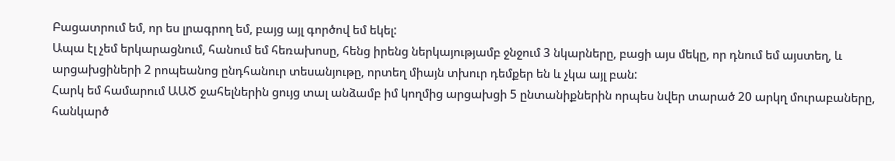Բացատրում եմ, որ ես լրագրող եմ, բայց այլ գործով եմ եկել:
Ապա էլ չեմ երկարացնում, հանում եմ հեռախոսը, հենց իրենց ներկայությամբ ջնջում 3 նկարները, բացի այս մեկը, որ դնում եմ այստեղ, և արցախցիների 2 րոպեանոց ընդհանուր տեսանյութը, որտեղ միայն տխուր դեմքեր են և չկա այլ բան:
Հարկ եմ համարում ԱԱԾ ջահելներին ցույց տալ անձամբ իմ կողմից արցախցի 5 ընտանիքներին որպես նվեր տարած 20 արկղ մուրաբաները, հանկարծ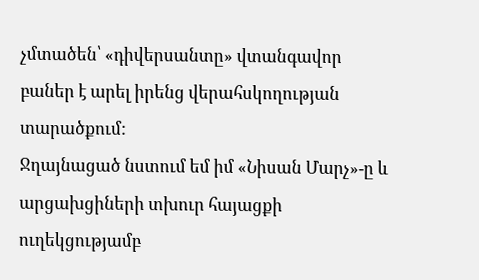չմտածեն՝ «դիվերսանտը» վտանգավոր բաներ է արել իրենց վերահսկողության տարածքում:
Ջղայնացած նստում եմ իմ «Նիսան Մարչ»-ը և արցախցիների տխուր հայացքի ուղեկցությամբ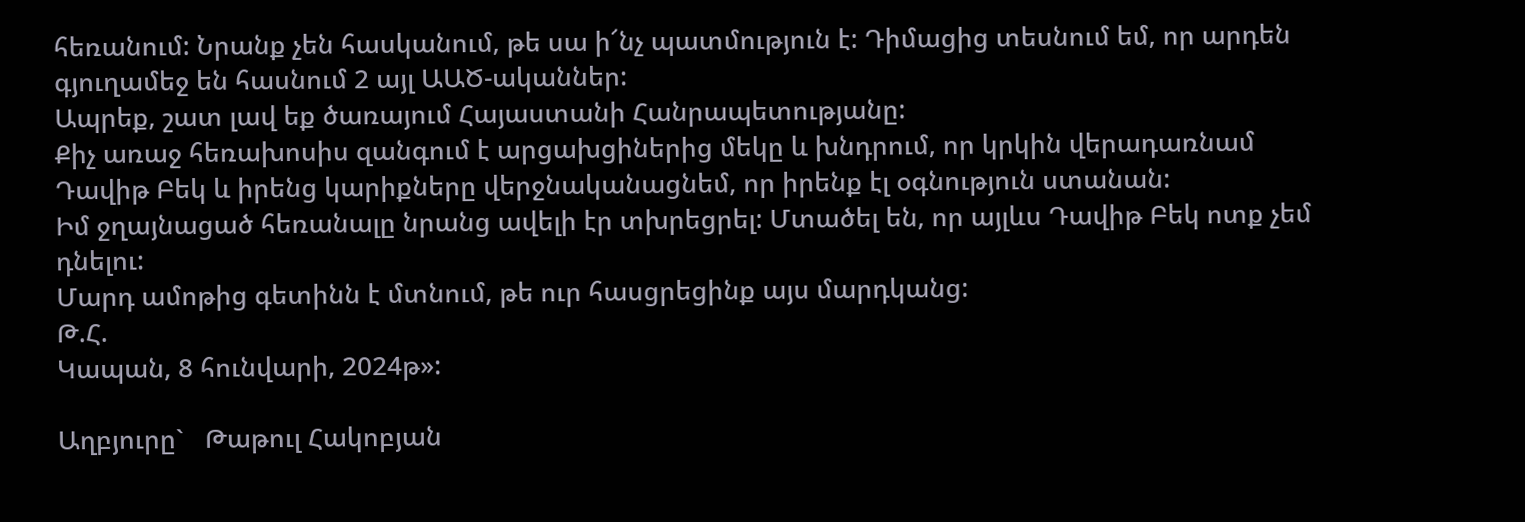հեռանում: Նրանք չեն հասկանում, թե սա ի՜նչ պատմություն է: Դիմացից տեսնում եմ, որ արդեն գյուղամեջ են հասնում 2 այլ ԱԱԾ-ականներ:
Ապրեք, շատ լավ եք ծառայում Հայաստանի Հանրապետությանը:
Քիչ առաջ հեռախոսիս զանգում է արցախցիներից մեկը և խնդրում, որ կրկին վերադառնամ Դավիթ Բեկ և իրենց կարիքները վերջնականացնեմ, որ իրենք էլ օգնություն ստանան:
Իմ ջղայնացած հեռանալը նրանց ավելի էր տխրեցրել: Մտածել են, որ այլևս Դավիթ Բեկ ոտք չեմ դնելու:
Մարդ ամոթից գետինն է մտնում, թե ուր հասցրեցինք այս մարդկանց:
Թ.Հ.
Կապան, 8 հունվարի, 2024թ»:

Աղբյուրը`   Թաթուլ Հակոբյան